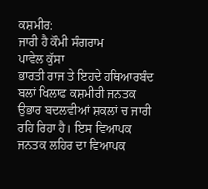ਕਸ਼ਮੀਰ:
ਜਾਰੀ ਹੈ ਕੌਮੀ ਸੰਗਰਾਮ
ਪਾਵੇਲ ਕੁੱਸਾ
ਭਾਰਤੀ ਰਾਜ ਤੇ ਇਹਦੇ ਹਥਿਆਰਬੰਦ ਬਲਾਂ ਖਿਲਾਫ ਕਸ਼ਮੀਰੀ ਜਨਤਕ ਉਭਾਰ ਬਦਲਵੀਆਂ ਸ਼ਕਲਾਂ ਚ ਜਾਰੀ ਰਹਿ ਰਿਹਾ ਹੈ। ਇਸ ਵਿਆਪਕ ਜਨਤਕ ਲਹਿਰ ਦਾ ਵਿਆਪਕ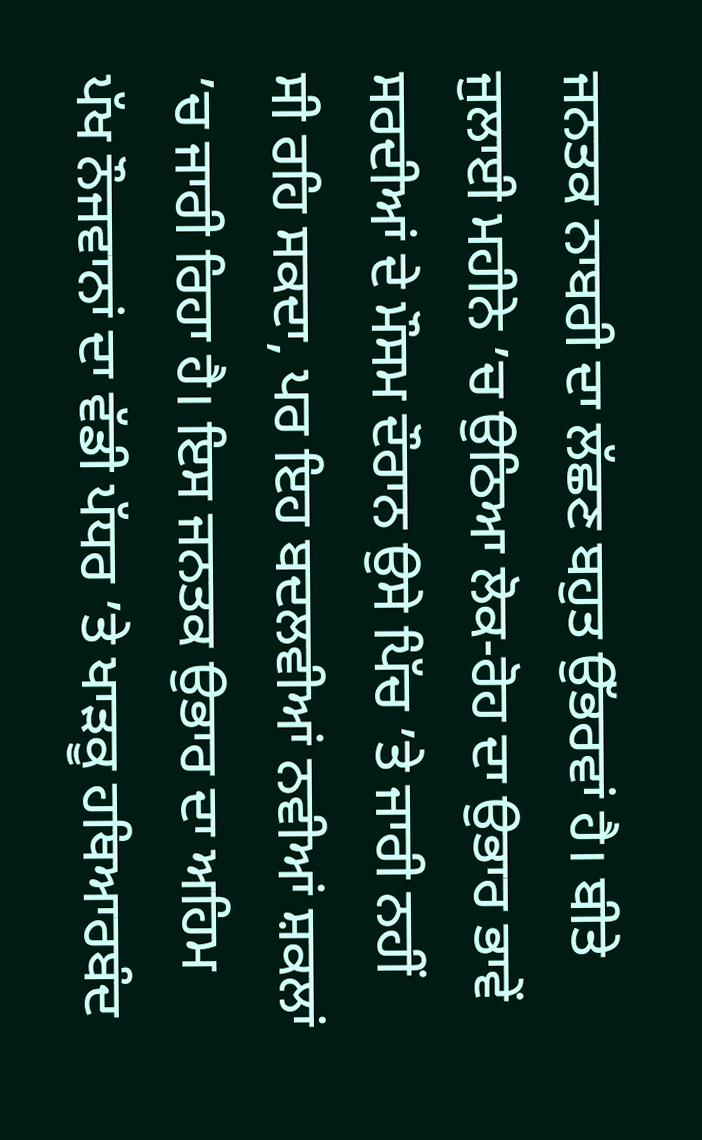ਜਨਤਕ ਨਾਬਰੀ ਦਾ ਲੱਛਣ ਬਹੁਤ ਉੱਭਰਵਾਂ ਹੈ। ਬੀਤੇ ਜੁਲਾਈ ਮਹੀਨੇ ’ਚ ਉਠਿਆ ਲੋਕ-ਰੋਹ ਦਾ ਉਭਾਰ ਭਾਵੇਂ ਸਰਦੀਆਂ ਦੇ ਮੌਸਮ ਦੌਰਾਨ ਉਸੇ ਪਿੱਚ ’ਤੇ ਜਾਰੀ ਨਹੀਂ ਸੀ ਰਹਿ ਸਕਦਾ, ਪਰ ਇਹ ਬਦਲਵੀਆਂ ਨਵੀਆਂ ਸ਼ਕਲਾਂ ’ਚ ਜਾਰੀ ਰਿਹਾ ਹੈ। ਇਸ ਜਨਤਕ ਉਭਾਰ ਦਾ ਅਹਿਮ ਪੱਖ ਨੌਜਵਾਨਾਂ ਦਾ ਵੱਡੀ ਪੱਧਰ ’ਤੇ ਖਾੜਕੂ ਹਥਿਆਰਬੰਦ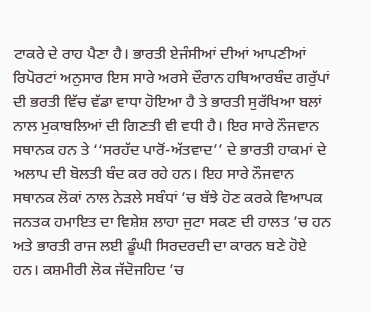ਟਾਕਰੇ ਦੇ ਰਾਹ ਪੈਣਾ ਹੈ। ਭਾਰਤੀ ਏਜੰਸੀਆਂ ਦੀਆਂ ਆਪਣੀਆਂ ਰਿਪੋਰਟਾਂ ਅਨੁਸਾਰ ਇਸ ਸਾਰੇ ਅਰਸੇ ਦੌਰਾਨ ਹਥਿਆਰਬੰਦ ਗਰੁੱਪਾਂ ਦੀ ਭਰਤੀ ਵਿੱਚ ਵੱਡਾ ਵਾਧਾ ਹੋਇਆ ਹੈ ਤੇ ਭਾਰਤੀ ਸੁਰੱਖਿਆ ਬਲਾਂ ਨਾਲ ਮੁਕਾਬਲਿਆਂ ਦੀ ਗਿਣਤੀ ਵੀ ਵਧੀ ਹੈ। ਇਰ ਸਾਰੇ ਨੌਜਵਾਨ ਸਥਾਨਕ ਹਨ ਤੇ ‘‘ਸਰਹੱਦ ਪਾਰੋਂ-ਅੱਤਵਾਦ’’ ਦੇ ਭਾਰਤੀ ਹਾਕਮਾਂ ਦੇ ਅਲਾਪ ਦੀ ਬੋਲਤੀ ਬੰਦ ਕਰ ਰਹੇ ਹਨ। ਇਹ ਸਾਰੇ ਨੌਜਵਾਨ ਸਥਾਨਕ ਲੋਕਾਂ ਨਾਲ ਨੇੜਲੇ ਸਬੰਧਾਂ ’ਚ ਬੱਝੇ ਹੋਣ ਕਰਕੇ ਵਿਆਪਕ ਜਨਤਕ ਹਮਾਇਤ ਦਾ ਵਿਸ਼ੇਸ਼ ਲਾਹਾ ਜੁਟਾ ਸਕਣ ਦੀ ਹਾਲਤ ’ਚ ਹਨ ਅਤੇ ਭਾਰਤੀ ਰਾਜ ਲਈ ਡੂੰਘੀ ਸਿਰਦਰਦੀ ਦਾ ਕਾਰਨ ਬਣੇ ਹੋਏ ਹਨ। ਕਸ਼ਮੀਰੀ ਲੋਕ ਜੱਦੋਜਹਿਦ ’ਚ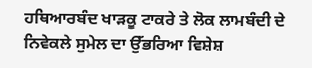ਹਥਿਆਰਬੰਦ ਖਾੜਕੂ ਟਾਕਰੇ ਤੇ ਲੋਕ ਲਾਮਬੰਦੀ ਦੇ ਨਿਵੇਕਲੇ ਸੁਮੇਲ ਦਾ ਉੱਭਰਿਆ ਵਿਸ਼ੇਸ਼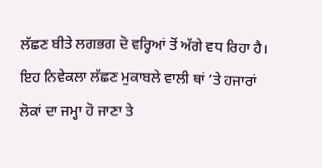ਲੱਛਣ ਬੀਤੇ ਲਗਭਗ ਦੋ ਵਰ੍ਹਿਆਂ ਤੋਂ ਅੱਗੇ ਵਧ ਰਿਹਾ ਹੈ। ਇਹ ਨਿਵੇਕਲਾ ਲੱਛਣ ਮੁਕਾਬਲੇ ਵਾਲੀ ਥਾਂ ’ਤੇ ਹਜਾਰਾਂ ਲੋਕਾਂ ਦਾ ਜਮ੍ਹਾ ਹੋ ਜਾਣਾ ਤੇ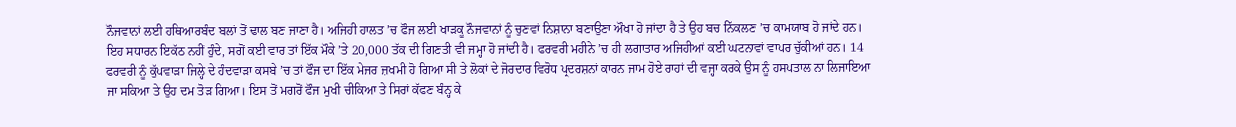ਨੌਜਵਾਨਾਂ ਲਈ ਹਥਿਆਰਬੰਦ ਬਲਾਂ ਤੋਂ ਢਾਲ ਬਣ ਜਾਣਾ ਹੈ। ਅਜਿਹੀ ਹਾਲਤ ’ਚ ਫੌਜ ਲਈ ਖਾੜਕੂ ਨੌਜਵਾਨਾਂ ਨੂੰ ਚੁਣਵਾਂ ਨਿਸ਼ਾਨਾ ਬਣਾਉਣਾ ਔਖਾ ਹੋ ਜਾਂਦਾ ਹੈ ਤੇ ਉਹ ਬਚ ਨਿੱਕਲਣ ’ਚ ਕਾਮਯਾਬ ਹੋ ਜਾਂਦੇ ਹਨ। ਇਹ ਸਧਾਰਨ ਇਕੱਠ ਨਹੀਂ ਹੁੰਦੇ, ਸਗੋਂ ਕਈ ਵਾਰ ਤਾਂ ਇੱਕ ਮੌਕੇ ’ਤੇ 20,000 ਤੱਕ ਦੀ ਗਿਣਤੀ ਵੀ ਜਮ੍ਹਾ ਹੋ ਜਾਂਦੀ ਹੈ। ਫਰਵਰੀ ਮਹੀਨੇ ’ਚ ਹੀ ਲਗਾਤਾਰ ਅਜਿਹੀਆਂ ਕਈ ਘਟਨਾਵਾਂ ਵਾਪਰ ਚੁੱਕੀਆਂ ਹਨ। 14 ਫਰਵਰੀ ਨੂੰ ਕੁੱਪਵਾੜਾ ਜਿਲ੍ਹੇ ਦੇ ਹੰਦਵਾੜਾ ਕਸਬੇ ’ਚ ਤਾਂ ਫੌਜ ਦਾ ਇੱਕ ਮੇਜਰ ਜ਼ਖਮੀ ਹੋ ਗਿਆ ਸੀ ਤੇ ਲੋਕਾਂ ਦੇ ਜੋਰਦਾਰ ਵਿਰੋਧ ਪ੍ਰਦਰਸ਼ਨਾਂ ਕਾਰਨ ਜਾਮ ਹੋਏ ਰਾਹਾਂ ਦੀ ਵਜ੍ਹਾ ਕਰਕੇ ਉਸ ਨੂੰ ਹਸਪਤਾਲ ਨਾ ਲਿਜਾਇਆ ਜਾ ਸਕਿਆ ਤੇ ਉਹ ਦਮ ਤੋੜ ਗਿਆ। ਇਸ ਤੋਂ ਮਗਰੋਂ ਫੌਜ ਮੁਖੀ ਚੀਕਿਆ ਤੇ ਸਿਰਾਂ ਕੱਫਣ ਬੰਨ੍ਹ ਕੇ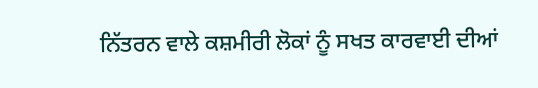ਨਿੱਤਰਨ ਵਾਲੇ ਕਸ਼ਮੀਰੀ ਲੋਕਾਂ ਨੂੰ ਸਖਤ ਕਾਰਵਾਈ ਦੀਆਂ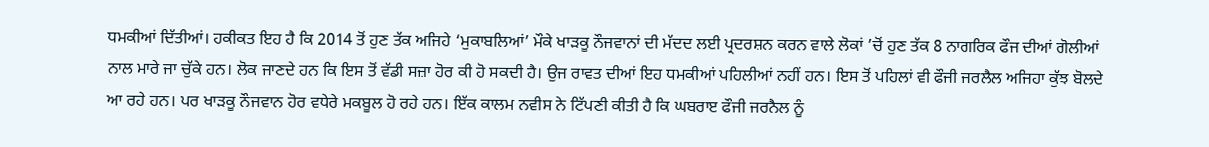ਧਮਕੀਆਂ ਦਿੱਤੀਆਂ। ਹਕੀਕਤ ਇਹ ਹੈ ਕਿ 2014 ਤੋਂ ਹੁਣ ਤੱਕ ਅਜਿਹੇ ‘ਮੁਕਾਬਲਿਆਂ’ ਮੌਕੇ ਖਾੜਕੂ ਨੌਜਵਾਨਾਂ ਦੀ ਮੱਦਦ ਲਈ ਪ੍ਰਦਰਸ਼ਨ ਕਰਨ ਵਾਲੇ ਲੋਕਾਂ ’ਚੋਂ ਹੁਣ ਤੱਕ 8 ਨਾਗਰਿਕ ਫੌਜ ਦੀਆਂ ਗੋਲੀਆਂ ਨਾਲ ਮਾਰੇ ਜਾ ਚੁੱਕੇ ਹਨ। ਲੋਕ ਜਾਣਦੇ ਹਨ ਕਿ ਇਸ ਤੋਂ ਵੱਡੀ ਸਜ਼ਾ ਹੋਰ ਕੀ ਹੋ ਸਕਦੀ ਹੈ। ਉਜ ਰਾਵਤ ਦੀਆਂ ਇਹ ਧਮਕੀਆਂ ਪਹਿਲੀਆਂ ਨਹੀਂ ਹਨ। ਇਸ ਤੋਂ ਪਹਿਲਾਂ ਵੀ ਫੌਜੀ ਜਰਲੈਲ ਅਜਿਹਾ ਕੁੱਝ ਬੋਲਦੇ ਆ ਰਹੇ ਹਨ। ਪਰ ਖਾੜਕੂ ਨੌਜਵਾਨ ਹੋਰ ਵਧੇਰੇ ਮਕਬੂਲ ਹੋ ਰਹੇ ਹਨ। ਇੱਕ ਕਾਲਮ ਨਵੀਸ ਨੇ ਟਿੱਪਣੀ ਕੀਤੀ ਹੈ ਕਿ ਘਬਰਾੲ ਫੌਜੀ ਜਰਨੈਲ ਨੂੰ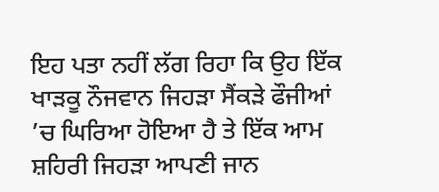ਇਹ ਪਤਾ ਨਹੀਂ ਲੱਗ ਰਿਹਾ ਕਿ ਉਹ ਇੱਕ ਖਾੜਕੂ ਨੌਜਵਾਨ ਜਿਹੜਾ ਸੈਂਕੜੇ ਫੌਜੀਆਂ ’ਚ ਘਿਰਿਆ ਹੋਇਆ ਹੈ ਤੇ ਇੱਕ ਆਮ ਸ਼ਹਿਰੀ ਜਿਹੜਾ ਆਪਣੀ ਜਾਨ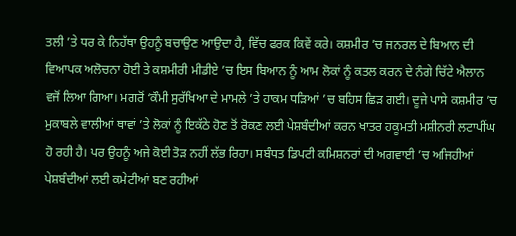ਤਲੀ ’ਤੇ ਧਰ ਕੇ ਨਿਹੱਥਾ ਉਹਨੂੰ ਬਚਾਉਣ ਆਉਦਾ ਹੈ, ਵਿੱਚ ਫਰਕ ਕਿਵੇਂ ਕਰੇ। ਕਸ਼ਮੀਰ ’ਚ ਜਨਰਲ ਦੇ ਬਿਆਨ ਦੀ ਵਿਆਪਕ ਅਲੋਚਨਾ ਹੋਈ ਤੇ ਕਸ਼ਮੀਰੀ ਮੀਡੀਏ ’ਚ ਇਸ ਬਿਆਨ ਨੂੰ ਆਮ ਲੋਕਾਂ ਨੂੰ ਕਤਲ ਕਰਨ ਦੇ ਨੰਗੇ ਚਿੱਟੇ ਐਲਾਨ ਵਜੋਂ ਲਿਆ ਗਿਆ। ਮਗਰੋਂ ‘ਕੌਮੀ ਸੁਰੱਖਿਆ ਦੇ ਮਾਮਲੇ ’ਤੇ ਹਾਕਮ ਧੜਿਆਂ ’ਚ ਬਹਿਸ ਛਿੜ ਗਈ। ਦੂਜੇ ਪਾਸੇ ਕਸ਼ਮੀਰ ’ਚ ਮੁਕਾਬਲੇ ਵਾਲੀਆਂ ਥਾਵਾਂ ’ਤੇ ਲੋਕਾਂ ਨੂੰ ਇਕੱਠੇ ਹੋਣ ਤੋਂ ਰੋਕਣ ਲਈ ਪੇਸ਼ਬੰਦੀਆਂ ਕਰਨ ਖਾਤਰ ਹਕੂਮਤੀ ਮਸ਼ੀਨਰੀ ਲਟਾਪੀਂਘ ਹੋ ਰਹੀ ਹੈ। ਪਰ ਉਹਨੂੰ ਅਜੇ ਕੋਈ ਤੋੜ ਨਹੀਂ ਲੱਭ ਰਿਹਾ। ਸਬੰਧਤ ਡਿਪਟੀ ਕਮਿਸ਼ਨਰਾਂ ਦੀ ਅਗਵਾਈ ’ਚ ਅਜਿਹੀਆਂ ਪੇਸ਼ਬੰਦੀਆਂ ਲਈ ਕਮੇਟੀਆਂ ਬਣ ਰਹੀਆਂ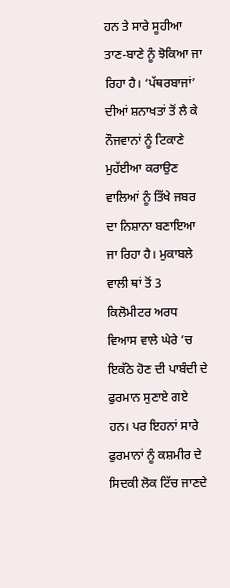ਹਨ ਤੇ ਸਾਰੇ ਸੂਹੀਆ ਤਾਣ-ਬਾਣੇ ਨੂੰ ਝੋਕਿਆ ਜਾ ਰਿਹਾ ਹੈ। ‘ਪੱਥਰਬਾਜਾਂ’ ਦੀਆਂ ਸ਼ਨਾਖਤਾਂ ਤੋਂ ਲੈ ਕੇ ਨੌਜਵਾਨਾਂ ਨੂੰ ਟਿਕਾਣੇ ਮੁਹੱਈਆ ਕਰਾਉਣ ਵਾਲਿਆਂ ਨੂੰ ਤਿੱਖੇ ਜਬਰ ਦਾ ਨਿਸ਼ਾਨਾ ਬਣਾਇਆ ਜਾ ਰਿਹਾ ਹੈ। ਮੁਕਾਬਲੇ ਵਾਲੀ ਥਾਂ ਤੋਂ 3 ਕਿਲੋਮੀਟਰ ਅਰਧ ਵਿਆਸ ਵਾਲੇ ਘੇਰੇ ’ਚ ਇਕੱਠੇ ਹੋਣ ਦੀ ਪਾਬੰਦੀ ਦੇ ਫੁਰਮਾਨ ਸੁਣਾਏ ਗਏ ਹਨ। ਪਰ ਇਹਨਾਂ ਸਾਰੇ ਫੁਰਮਾਨਾਂ ਨੂੰ ਕਸ਼ਮੀਰ ਦੇ ਸਿਦਕੀ ਲੋਕ ਟਿੱਚ ਜਾਣਦੇ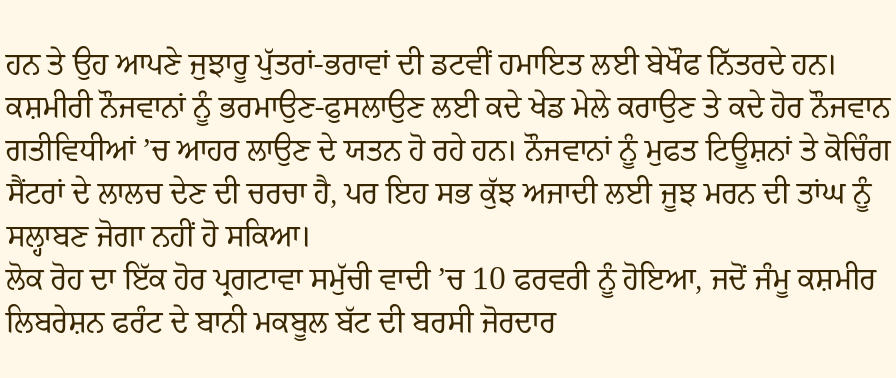ਹਨ ਤੇ ਉਹ ਆਪਣੇ ਜੁਝਾਰੂ ਪੁੱਤਰਾਂ-ਭਰਾਵਾਂ ਦੀ ਡਟਵੀਂ ਹਮਾਇਤ ਲਈ ਬੇਖੌਫ ਨਿੱਤਰਦੇ ਹਨ। ਕਸ਼ਮੀਰੀ ਨੌਜਵਾਨਾਂ ਨੂੰ ਭਰਮਾਉਣ-ਫੁਸਲਾਉਣ ਲਈ ਕਦੇ ਖੇਡ ਮੇਲੇ ਕਰਾਉਣ ਤੇ ਕਦੇ ਹੋਰ ਨੌਜਵਾਨ ਗਤੀਵਿਧੀਆਂ ’ਚ ਆਹਰ ਲਾਉਣ ਦੇ ਯਤਨ ਹੋ ਰਹੇ ਹਨ। ਨੌਜਵਾਨਾਂ ਨੂੰ ਮੁਫਤ ਟਿਊਸ਼ਨਾਂ ਤੇ ਕੋਚਿੰਗ ਸੈਂਟਰਾਂ ਦੇ ਲਾਲਚ ਦੇਣ ਦੀ ਚਰਚਾ ਹੈ, ਪਰ ਇਹ ਸਭ ਕੁੱਝ ਅਜਾਦੀ ਲਈ ਜੂਝ ਮਰਨ ਦੀ ਤਾਂਘ ਨੂੰ ਸਲ੍ਹਾਬਣ ਜੋਗਾ ਨਹੀਂ ਹੋ ਸਕਿਆ।
ਲੋਕ ਰੋਹ ਦਾ ਇੱਕ ਹੋਰ ਪ੍ਰਗਟਾਵਾ ਸਮੁੱਚੀ ਵਾਦੀ ’ਚ 10 ਫਰਵਰੀ ਨੂੰ ਹੋਇਆ, ਜਦੋਂ ਜੰਮੂ ਕਸ਼ਮੀਰ ਲਿਬਰੇਸ਼ਨ ਫਰੰਟ ਦੇ ਬਾਨੀ ਮਕਬੂਲ ਬੱਟ ਦੀ ਬਰਸੀ ਜੋਰਦਾਰ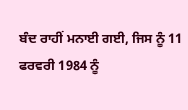ਬੰਦ ਰਾਹੀਂ ਮਨਾਈ ਗਈ, ਜਿਸ ਨੂੰ 11 ਫਰਵਰੀ 1984 ਨੂੰ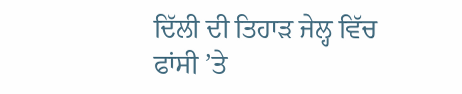ਦਿੱਲੀ ਦੀ ਤਿਹਾੜ ਜੇਲ੍ਹ ਵਿੱਚ ਫਾਂਸੀ ’ਤੇ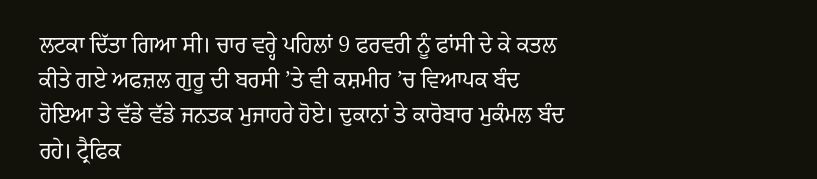ਲਟਕਾ ਦਿੱਤਾ ਗਿਆ ਸੀ। ਚਾਰ ਵਰ੍ਹੇ ਪਹਿਲਾਂ 9 ਫਰਵਰੀ ਨੂੰ ਫਾਂਸੀ ਦੇ ਕੇ ਕਤਲ ਕੀਤੇ ਗਏ ਅਫਜ਼ਲ ਗੁਰੂ ਦੀ ਬਰਸੀ ’ਤੇ ਵੀ ਕਸ਼ਮੀਰ ’ਚ ਵਿਆਪਕ ਬੰਦ ਹੋਇਆ ਤੇ ਵੱਡੇ ਵੱਡੇ ਜਨਤਕ ਮੁਜਾਹਰੇ ਹੋਏ। ਦੁਕਾਨਾਂ ਤੇ ਕਾਰੋਬਾਰ ਮੁਕੰਮਲ ਬੰਦ ਰਹੇ। ਟ੍ਰੈਫਿਕ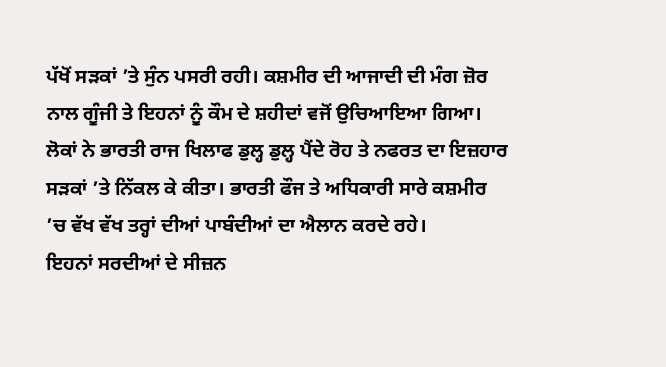ਪੱਖੋਂ ਸੜਕਾਂ ’ਤੇ ਸੁੰਨ ਪਸਰੀ ਰਹੀ। ਕਸ਼ਮੀਰ ਦੀ ਆਜਾਦੀ ਦੀ ਮੰਗ ਜ਼ੋਰ ਨਾਲ ਗੂੰਜੀ ਤੇ ਇਹਨਾਂ ਨੂੰ ਕੌਮ ਦੇ ਸ਼ਹੀਦਾਂ ਵਜੋਂ ਉਚਿਆਇਆ ਗਿਆ। ਲੋਕਾਂ ਨੇ ਭਾਰਤੀ ਰਾਜ ਖਿਲਾਫ ਡੁਲ੍ਹ ਡੁਲ੍ਹ ਪੈਂਦੇ ਰੋਹ ਤੇ ਨਫਰਤ ਦਾ ਇਜ਼ਹਾਰ ਸੜਕਾਂ ’ਤੇ ਨਿੱਕਲ ਕੇ ਕੀਤਾ। ਭਾਰਤੀ ਫੌਜ ਤੇ ਅਧਿਕਾਰੀ ਸਾਰੇ ਕਸ਼ਮੀਰ ’ਚ ਵੱਖ ਵੱਖ ਤਰ੍ਹਾਂ ਦੀਆਂ ਪਾਬੰਦੀਆਂ ਦਾ ਐਲਾਨ ਕਰਦੇ ਰਹੇ।
ਇਹਨਾਂ ਸਰਦੀਆਂ ਦੇ ਸੀਜ਼ਨ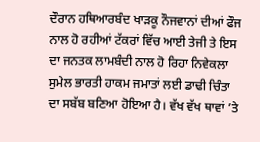ਦੌਰਾਨ ਹਥਿਆਰਬੰਦ ਖਾੜਕੂ ਨੌਜਵਾਨਾਂ ਦੀਆਂ ਫੌਜ ਨਾਲ ਹੋ ਰਹੀਆਂ ਟੱਕਰਾਂ ਵਿੱਚ ਆਈ ਤੇਜੀ ਤੇ ਇਸ ਦਾ ਜਨਤਕ ਲਾਮਬੰਦੀ ਨਾਲ ਹੋ ਰਿਹਾ ਨਿਵੇਕਲਾ ਸੁਮੇਲ ਭਾਰਤੀ ਹਾਕਮ ਜਮਾਤਾਂ ਲਈ ਡਾਢੀ ਚਿੰਤਾ ਦਾ ਸਬੱਬ ਬਣਿਆ ਹੋਇਆ ਹੈ। ਵੱਖ ਵੱਖ ਥਾਵਾਂ ’ਤੇ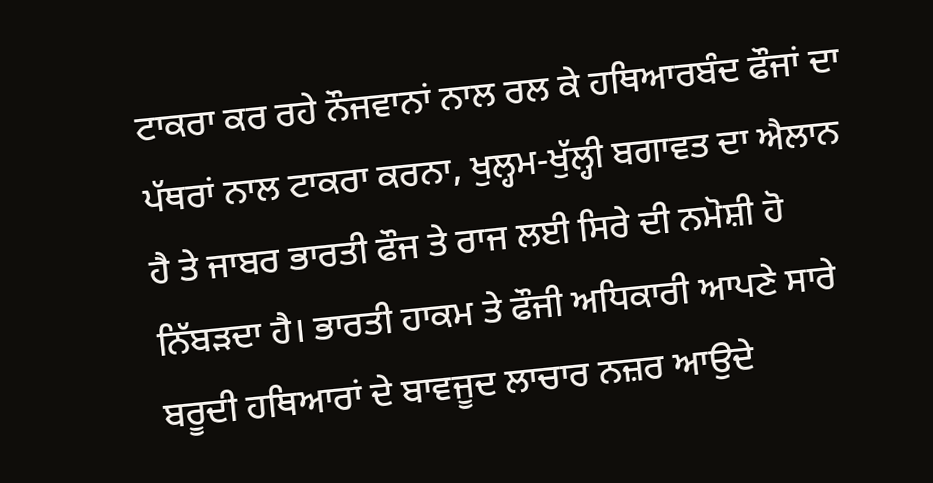ਟਾਕਰਾ ਕਰ ਰਹੇ ਨੌਜਵਾਨਾਂ ਨਾਲ ਰਲ ਕੇ ਹਥਿਆਰਬੰਦ ਫੌਜਾਂ ਦਾ ਪੱਥਰਾਂ ਨਾਲ ਟਾਕਰਾ ਕਰਨਾ, ਖੁਲ੍ਹਮ-ਖੁੱਲ੍ਹੀ ਬਗਾਵਤ ਦਾ ਐਲਾਨ ਹੈ ਤੇ ਜਾਬਰ ਭਾਰਤੀ ਫੌਜ ਤੇ ਰਾਜ ਲਈ ਸਿਰੇ ਦੀ ਨਮੋਸ਼ੀ ਹੋ ਨਿੱਬੜਦਾ ਹੈ। ਭਾਰਤੀ ਹਾਕਮ ਤੇ ਫੌਜੀ ਅਧਿਕਾਰੀ ਆਪਣੇ ਸਾਰੇ ਬਰੂਦੀ ਹਥਿਆਰਾਂ ਦੇ ਬਾਵਜੂਦ ਲਾਚਾਰ ਨਜ਼ਰ ਆਉਦੇ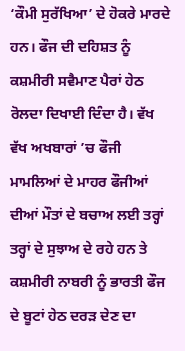‘ਕੌਮੀ ਸੁਰੱਖਿਆ’ ਦੇ ਹੋਕਰੇ ਮਾਰਦੇ ਹਨ। ਫੌਜ ਦੀ ਦਹਿਸ਼ਤ ਨੂੰ ਕਸ਼ਮੀਰੀ ਸਵੈਮਾਣ ਪੈਰਾਂ ਹੇਠ ਰੋਲਦਾ ਦਿਖਾਈ ਦਿੰਦਾ ਹੈ। ਵੱਖ ਵੱਖ ਅਖਬਾਰਾਂ ’ਚ ਫੌਜੀ ਮਾਮਲਿਆਂ ਦੇ ਮਾਹਰ ਫੌਜੀਆਂ ਦੀਆਂ ਮੌਤਾਂ ਦੇ ਬਚਾਅ ਲਈ ਤਰ੍ਹਾਂ ਤਰ੍ਹਾਂ ਦੇ ਸੁਝਾਅ ਦੇ ਰਹੇ ਹਨ ਤੇ ਕਸ਼ਮੀਰੀ ਨਾਬਰੀ ਨੂੰ ਭਾਰਤੀ ਫੌਜ ਦੇ ਬੂਟਾਂ ਹੇਠ ਦਰੜ ਦੇਣ ਦਾ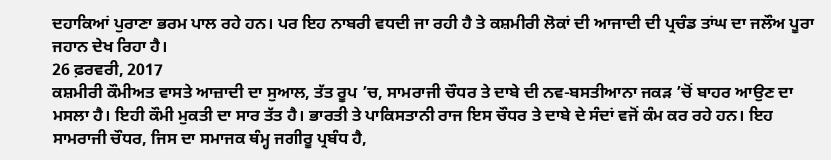ਦਹਾਕਿਆਂ ਪੁਰਾਣਾ ਭਰਮ ਪਾਲ ਰਹੇ ਹਨ। ਪਰ ਇਹ ਨਾਬਰੀ ਵਧਦੀ ਜਾ ਰਹੀ ਹੈ ਤੇ ਕਸ਼ਮੀਰੀ ਲੋਕਾਂ ਦੀ ਆਜਾਦੀ ਦੀ ਪ੍ਰਚੰਡ ਤਾਂਘ ਦਾ ਜਲੌਅ ਪੂਰਾ ਜਹਾਨ ਦੇਖ ਰਿਹਾ ਹੈ।
26 ਫ਼ਰਵਰੀ, 2017
ਕਸ਼ਮੀਰੀ ਕੌਮੀਅਤ ਵਾਸਤੇ ਆਜ਼ਾਦੀ ਦਾ ਸੁਆਲ, ਤੱਤ ਰੂਪ ’ਚ, ਸਾਮਰਾਜੀ ਚੌਧਰ ਤੇ ਦਾਬੇ ਦੀ ਨਵ-ਬਸਤੀਆਨਾ ਜਕੜ ’ਚੋਂ ਬਾਹਰ ਆਉਣ ਦਾ ਮਸਲਾ ਹੈ। ਇਹੀ ਕੌਮੀ ਮੁਕਤੀ ਦਾ ਸਾਰ ਤੱਤ ਹੈ। ਭਾਰਤੀ ਤੇ ਪਾਕਿਸਤਾਨੀ ਰਾਜ ਇਸ ਚੌਧਰ ਤੇ ਦਾਬੇ ਦੇ ਸੰਦਾਂ ਵਜੋਂ ਕੰਮ ਕਰ ਰਹੇ ਹਨ। ਇਹ ਸਾਮਰਾਜੀ ਚੌਧਰ, ਜਿਸ ਦਾ ਸਮਾਜਕ ਥੰਮ੍ਹ ਜਗੀਰੂ ਪ੍ਰਬੰਧ ਹੈ,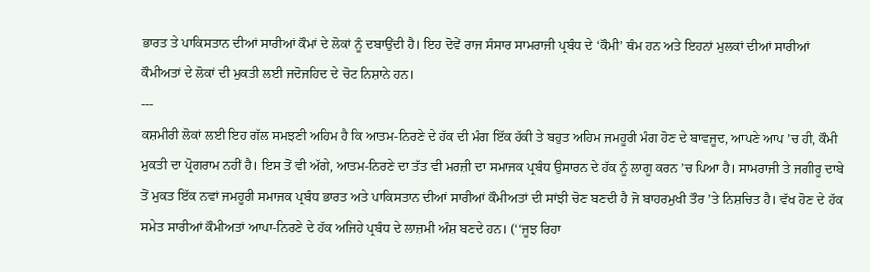ਭਾਰਤ ਤੇ ਪਾਕਿਸਤਾਨ ਦੀਆਂ ਸਾਰੀਆਂ ਕੌਮਾਂ ਦੇ ਲੋਕਾਂ ਨੂੰ ਦਬਾਉਂਦੀ ਹੈ। ਇਹ ਦੋਵੇਂ ਰਾਜ ਸੰਸਾਰ ਸਾਮਰਾਜੀ ਪ੍ਰਬੰਧ ਦੇ ‘ਕੌਮੀ’ ਥੰਮ ਹਨ ਅਤੇ ਇਹਨਾਂ ਮੁਲਕਾਂ ਦੀਆਂ ਸਾਰੀਆਂ ਕੌਮੀਅਤਾਂ ਦੇ ਲੋਕਾਂ ਦੀ ਮੁਕਤੀ ਲਈ ਜਦੋਜਹਿਦ ਦੇ ਚੋਟ ਨਿਸ਼ਾਨੇ ਹਨ।
---
ਕਸ਼ਮੀਰੀ ਲੋਕਾਂ ਲਈ ਇਹ ਗੱਲ ਸਮਝਣੀ ਅਹਿਮ ਹੈ ਕਿ ਆਤਮ-ਨਿਰਣੇ ਦੇ ਹੱਕ ਦੀ ਮੰਗ ਇੱਕ ਹੱਕੀ ਤੇ ਬਹੁਤ ਅਹਿਮ ਜਮਹੂਰੀ ਮੰਗ ਹੋਣ ਦੇ ਬਾਵਜੂਦ, ਆਪਣੇ ਆਪ ’ਚ ਹੀ, ਕੌਮੀ ਮੁਕਤੀ ਦਾ ਪ੍ਰੋਗਰਾਮ ਨਹੀਂ ਹੈ। ਇਸ ਤੋਂ ਵੀ ਅੱਗੇ, ਆਤਮ-ਨਿਰਣੇ ਦਾ ਤੱਤ ਵੀ ਮਰਜ਼ੀ ਦਾ ਸਮਾਜਕ ਪ੍ਰਬੰਧ ਉਸਾਰਨ ਦੇ ਹੱਕ ਨੂੰ ਲਾਗੂ ਕਰਨ ’ਚ ਪਿਆ ਹੈ। ਸਾਮਰਾਜੀ ਤੇ ਜਗੀਰੂ ਦਾਬੇ ਤੋਂ ਮੁਕਤ ਇੱਕ ਨਵਾਂ ਜਮਹੂਰੀ ਸਮਾਜਕ ਪ੍ਰਬੰਧ ਭਾਰਤ ਅਤੇ ਪਾਕਿਸਤਾਨ ਦੀਆਂ ਸਾਰੀਆਂ ਕੌਮੀਅਤਾਂ ਦੀ ਸਾਂਝੀ ਚੋਣ ਬਣਦੀ ਹੈ ਜੋ ਬਾਹਰਮੁਖੀ ਤੌਰ ’ਤੇ ਨਿਸ਼ਚਿਤ ਹੈ। ਵੱਖ ਹੋਣ ਦੇ ਹੱਕ ਸਮੇਤ ਸਾਰੀਆਂ ਕੌਮੀਅਤਾਂ ਆਪਾ-ਨਿਰਣੇ ਦੇ ਹੱਕ ਅਜਿਹੇ ਪ੍ਰਬੰਧ ਦੇ ਲਾਜ਼ਮੀ ਅੰਸ਼ ਬਣਦੇ ਹਨ। (‘‘ਜੂਝ ਰਿਹਾ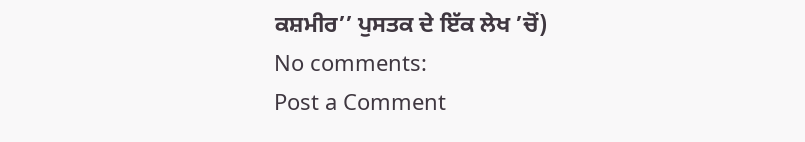ਕਸ਼ਮੀਰ’’ ਪੁਸਤਕ ਦੇ ਇੱਕ ਲੇਖ ’ਚੋਂ)
No comments:
Post a Comment